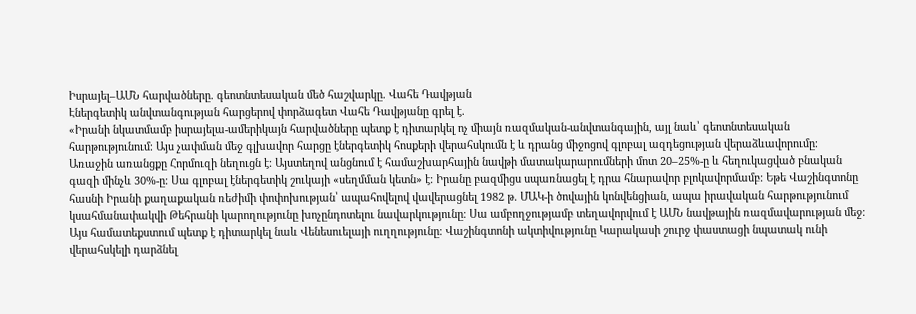Իսրայել–ԱՄՆ հարվածները. գեոտնտեսական մեծ հաշվարկը. Վահե Դավթյան
Էներգետիկ անվտանգության հարցերով փորձագետ Վահե Դավթյանը գրել է.
«Իրանի նկատմամբ իսրայելա-ամերիկայն հարվածները պետք է դիտարկել ոչ միայն ռազմական-անվտանգային, այլ նաև՝ գեոտնտեսական հարթությունում։ Այս չափման մեջ գլխավոր հարցը էներգետիկ հոսքերի վերահսկումն է և դրանց միջոցով գլոբալ ազդեցության վերաձևավորումը։
Առաջին առանցքը Հորմուզի նեղուցն է։ Այստեղով անցնում է համաշխարհային նավթի մատակարարումների մոտ 20–25%-ը և հեղուկացված բնական գազի մինչև 30%-ը։ Սա գլոբալ էներգետիկ շուկայի «սեղմման կետն» է։ Իրանը բազմիցս սպառնացել է դրա հնարավոր բլոկավորմամբ։ Եթե Վաշինգտոնը հասնի Իրանի քաղաքական ռեժիմի փոփոխության՝ ապահովելով վավերացնել 1982 թ. ՄԱԿ-ի ծովային կոնվենցիան, ապա իրավական հարթությունում կսահմանափակվի Թեհրանի կարողությունը խոչընդոտելու նավարկությունը։ Սա ամբողջությամբ տեղավորվում է ԱՄՆ նավթային ռազմավարության մեջ։
Այս համատեքստում պետք է դիտարկել նաև Վենեսուելայի ուղղությունը։ Վաշինգտոնի ակտիվությունը Կարակասի շուրջ փաստացի նպատակ ունի վերահսկելի դարձնել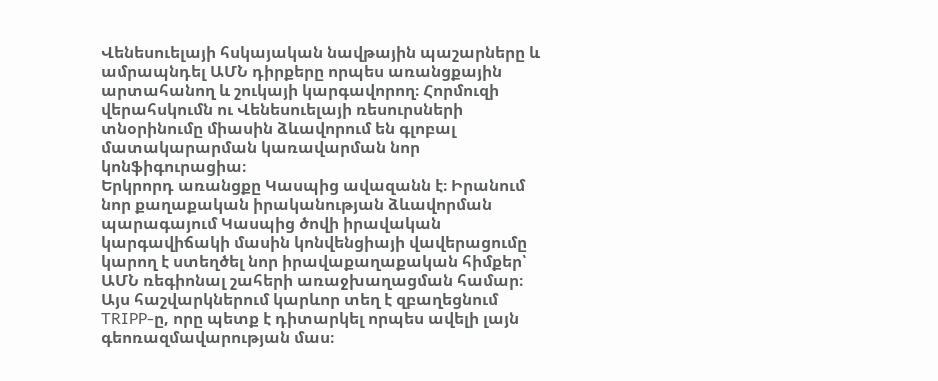Վենեսուելայի հսկայական նավթային պաշարները և ամրապնդել ԱՄՆ դիրքերը որպես առանցքային արտահանող և շուկայի կարգավորող։ Հորմուզի վերահսկումն ու Վենեսուելայի ռեսուրսների տնօրինումը միասին ձևավորում են գլոբալ մատակարարման կառավարման նոր կոնֆիգուրացիա։
Երկրորդ առանցքը Կասպից ավազանն է։ Իրանում նոր քաղաքական իրականության ձևավորման պարագայում Կասպից ծովի իրավական կարգավիճակի մասին կոնվենցիայի վավերացումը կարող է ստեղծել նոր իրավաքաղաքական հիմքեր՝ ԱՄՆ ռեգիոնալ շահերի առաջխաղացման համար։ Այս հաշվարկներում կարևոր տեղ է զբաղեցնում TRIPP-ը, որը պետք է դիտարկել որպես ավելի լայն գեոռազմավարության մաս։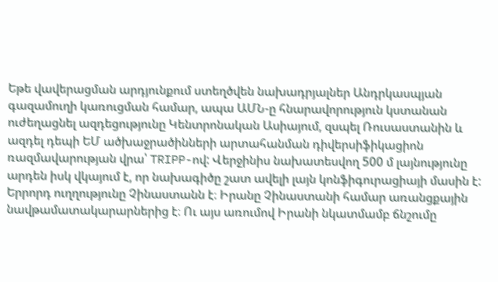Եթե վավերացման արդյունքում ստեղծվեն նախադրյալներ Անդրկասպյան գազամուղի կառուցման համար, ապա ԱՄՆ-ը հնարավորություն կստանան ուժեղացնել ազդեցությունը Կենտրոնական Ասիայում, զսպել Ռուսաստանին և ազդել դեպի ԵՄ ածխաջրածինների արտահանման դիվերսիֆիկացիոն ռազմավարության վրա՝ TRIPP-ով: Վերջինիս նախատեսվող 500 մ լայնությունը արդեն իսկ վկայում է, որ նախագիծը շատ ավելի լայն կոնֆիգուրացիայի մասին է:
Երրորդ ուղղությունը Չինաստանն է։ Իրանը Չինաստանի համար առանցքային նավթամատակարարներից է։ Ու այս առումով Իրանի նկատմամբ ճնշումը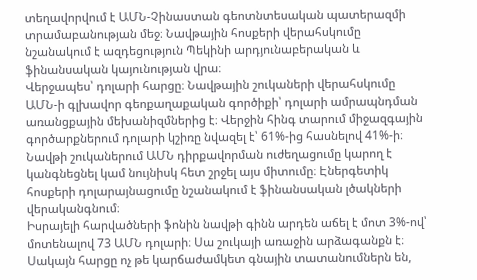տեղավորվում է ԱՄՆ-Չինաստան գեոտնտեսական պատերազմի տրամաբանության մեջ։ Նավթային հոսքերի վերահսկումը նշանակում է ազդեցություն Պեկինի արդյունաբերական և ֆինանսական կայունության վրա։
Վերջապես՝ դոլարի հարցը։ Նավթային շուկաների վերահսկումը ԱՄՆ-ի գլխավոր գեոքաղաքական գործիքի՝ դոլարի ամրապնդման առանցքային մեխանիզմներից է։ Վերջին հինգ տարում միջազգային գործարքներում դոլարի կշիռը նվազել է՝ 61%-ից հասնելով 41%-ի։ Նավթի շուկաներում ԱՄՆ դիրքավորման ուժեղացումը կարող է կանգնեցնել կամ նույնիսկ հետ շրջել այս միտումը։ Էներգետիկ հոսքերի դոլարայնացումը նշանակում է ֆինանսական լծակների վերականգնում։
Իսրայելի հարվածների ֆոնին նավթի գինն արդեն աճել է մոտ 3%-ով՝ մոտենալով 73 ԱՄՆ դոլարի։ Սա շուկայի առաջին արձագանքն է։ Սակայն հարցը ոչ թե կարճաժամկետ գնային տատանումներն են,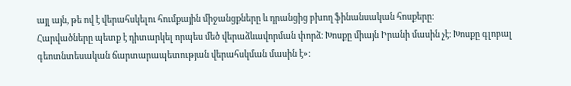այլ այն, թե ով է վերահսկելու հումքային միջանցքները և դրանցից բխող ֆինանսական հոսքերը։
Հարվածները պետք է դիտարկել որպես մեծ վերաձևավորման փորձ։ Խոսքը միայն Իրանի մասին չէ։ Խոսքը գլոբալ գեոտնտեսական ճարտարապետության վերահսկման մասին է»: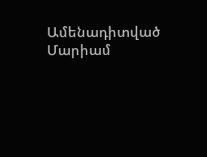Ամենադիտված
Մարիամ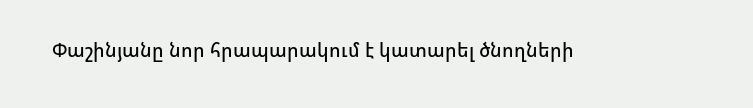Փաշինյանը նոր հրապարակում է կատարել ծնողների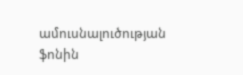ամուսնալուծության ֆոնին